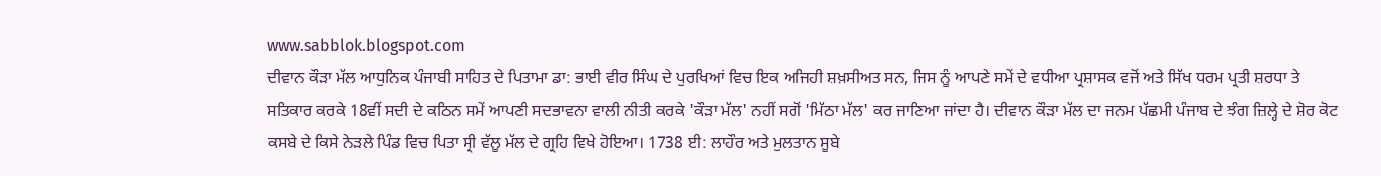www.sabblok.blogspot.com
ਦੀਵਾਨ ਕੌੜਾ ਮੱਲ ਆਧੁਨਿਕ ਪੰਜਾਬੀ ਸਾਹਿਤ ਦੇ ਪਿਤਾਮਾ ਡਾ: ਭਾਈ ਵੀਰ ਸਿੰਘ ਦੇ ਪੁਰਖਿਆਂ ਵਿਚ ਇਕ ਅਜਿਹੀ ਸ਼ਖ਼ਸੀਅਤ ਸਨ, ਜਿਸ ਨੂੰ ਆਪਣੇ ਸਮੇਂ ਦੇ ਵਧੀਆ ਪ੍ਰਸ਼ਾਸਕ ਵਜੋਂ ਅਤੇ ਸਿੱਖ ਧਰਮ ਪ੍ਰਤੀ ਸ਼ਰਧਾ ਤੇ ਸਤਿਕਾਰ ਕਰਕੇ 18ਵੀਂ ਸਦੀ ਦੇ ਕਠਿਨ ਸਮੇਂ ਆਪਣੀ ਸਦਭਾਵਨਾ ਵਾਲੀ ਨੀਤੀ ਕਰਕੇ 'ਕੌੜਾ ਮੱਲ' ਨਹੀਂ ਸਗੋਂ 'ਮਿੱਠਾ ਮੱਲ' ਕਰ ਜਾਣਿਆ ਜਾਂਦਾ ਹੈ। ਦੀਵਾਨ ਕੌੜਾ ਮੱਲ ਦਾ ਜਨਮ ਪੱਛਮੀ ਪੰਜਾਬ ਦੇ ਝੰਗ ਜ਼ਿਲ੍ਹੇ ਦੇ ਸ਼ੋਰ ਕੋਟ ਕਸਬੇ ਦੇ ਕਿਸੇ ਨੇੜਲੇ ਪਿੰਡ ਵਿਚ ਪਿਤਾ ਸ੍ਰੀ ਵੱਲੂ ਮੱਲ ਦੇ ਗ੍ਰਹਿ ਵਿਖੇ ਹੋਇਆ। 1738 ਈ: ਲਾਹੌਰ ਅਤੇ ਮੁਲਤਾਨ ਸੂਬੇ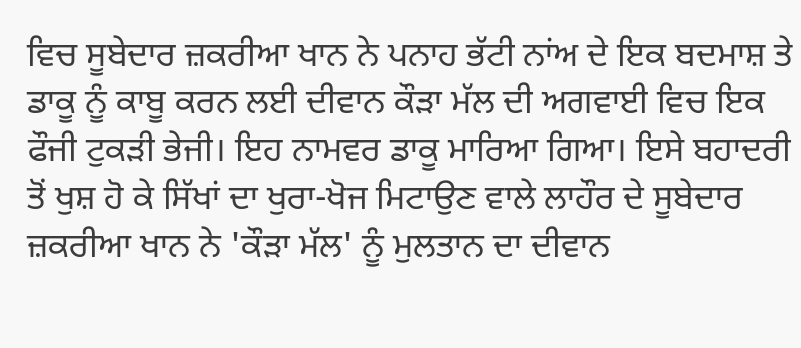ਵਿਚ ਸੂਬੇਦਾਰ ਜ਼ਕਰੀਆ ਖਾਨ ਨੇ ਪਨਾਹ ਭੱਟੀ ਨਾਂਅ ਦੇ ਇਕ ਬਦਮਾਸ਼ ਤੇ ਡਾਕੂ ਨੂੰ ਕਾਬੂ ਕਰਨ ਲਈ ਦੀਵਾਨ ਕੌੜਾ ਮੱਲ ਦੀ ਅਗਵਾਈ ਵਿਚ ਇਕ ਫੌਜੀ ਟੁਕੜੀ ਭੇਜੀ। ਇਹ ਨਾਮਵਰ ਡਾਕੂ ਮਾਰਿਆ ਗਿਆ। ਇਸੇ ਬਹਾਦਰੀ ਤੋਂ ਖੁਸ਼ ਹੋ ਕੇ ਸਿੱਖਾਂ ਦਾ ਖੁਰਾ-ਖੋਜ ਮਿਟਾਉਣ ਵਾਲੇ ਲਾਹੌਰ ਦੇ ਸੂਬੇਦਾਰ ਜ਼ਕਰੀਆ ਖਾਨ ਨੇ 'ਕੌੜਾ ਮੱਲ' ਨੂੰ ਮੁਲਤਾਨ ਦਾ ਦੀਵਾਨ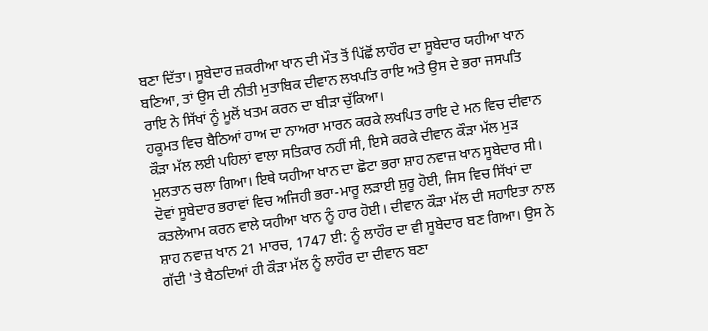ਬਣਾ ਦਿੱਤਾ। ਸੂਬੇਦਾਰ ਜ਼ਕਰੀਆ ਖਾਨ ਦੀ ਮੌਤ ਤੋਂ ਪਿੱਛੋਂ ਲਾਹੌਰ ਦਾ ਸੂਬੇਦਾਰ ਯਹੀਆ ਖਾਨ ਬਣਿਆ, ਤਾਂ ਉਸ ਦੀ ਨੀਤੀ ਮੁਤਾਬਿਕ ਦੀਵਾਨ ਲਖਪਤਿ ਰਾਇ ਅਤੇ ਉਸ ਦੇ ਭਰਾ ਜਸਪਤਿ ਰਾਇ ਨੇ ਸਿੱਖਾਂ ਨੂੰ ਮੂਲੋਂ ਖਤਮ ਕਰਨ ਦਾ ਬੀੜਾ ਚੁੱਕਿਆ।
ਹਕੂਮਤ ਵਿਚ ਬੈਠਿਆਂ ਹਾਅ ਦਾ ਨਾਅਰਾ ਮਾਰਨ ਕਰਕੇ ਲਖਪਿਤ ਰਾਇ ਦੇ ਮਨ ਵਿਚ ਦੀਵਾਨ ਕੌੜਾ ਮੱਲ ਲਈ ਪਹਿਲਾਂ ਵਾਲਾ ਸਤਿਕਾਰ ਨਹੀਂ ਸੀ, ਇਸੇ ਕਰਕੇ ਦੀਵਾਨ ਕੌੜਾ ਮੱਲ ਮੁੜ ਮੁਲਤਾਨ ਚਲਾ ਗਿਆ। ਇਥੇ ਯਹੀਆ ਖਾਨ ਦਾ ਛੋਟਾ ਭਰਾ ਸ਼ਾਹ ਨਵਾਜ਼ ਖਾਨ ਸੂਬੇਦਾਰ ਸੀ। ਦੋਵਾਂ ਸੂਬੇਦਾਰ ਭਰਾਵਾਂ ਵਿਚ ਅਜਿਹੀ ਭਰਾ-ਮਾਰੂ ਲੜਾਈ ਸ਼ੁਰੂ ਹੋਈ, ਜਿਸ ਵਿਚ ਸਿੱਖਾਂ ਦਾ ਕਤਲੇਆਮ ਕਰਨ ਵਾਲੇ ਯਹੀਆ ਖਾਨ ਨੂੰ ਹਾਰ ਹੋਈ। ਦੀਵਾਨ ਕੌੜਾ ਮੱਲ ਦੀ ਸਹਾਇਤਾ ਨਾਲ ਸ਼ਾਹ ਨਵਾਜ਼ ਖਾਨ 21 ਮਾਰਚ, 1747 ਈ: ਨੂੰ ਲਾਹੌਰ ਦਾ ਵੀ ਸੂਬੇਦਾਰ ਬਣ ਗਿਆ। ਉਸ ਨੇ ਗੱਦੀ 'ਤੇ ਬੈਠਦਿਆਂ ਹੀ ਕੌੜਾ ਮੱਲ ਨੂੰ ਲਾਹੌਰ ਦਾ ਦੀਵਾਨ ਬਣਾ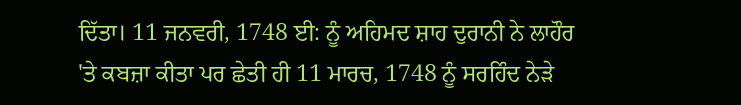ਦਿੱਤਾ। 11 ਜਨਵਰੀ, 1748 ਈ: ਨੂੰ ਅਹਿਮਦ ਸ਼ਾਹ ਦੁਰਾਨੀ ਨੇ ਲਾਹੌਰ 'ਤੇ ਕਬਜ਼ਾ ਕੀਤਾ ਪਰ ਛੇਤੀ ਹੀ 11 ਮਾਰਚ, 1748 ਨੂੰ ਸਰਹਿੰਦ ਨੇੜੇ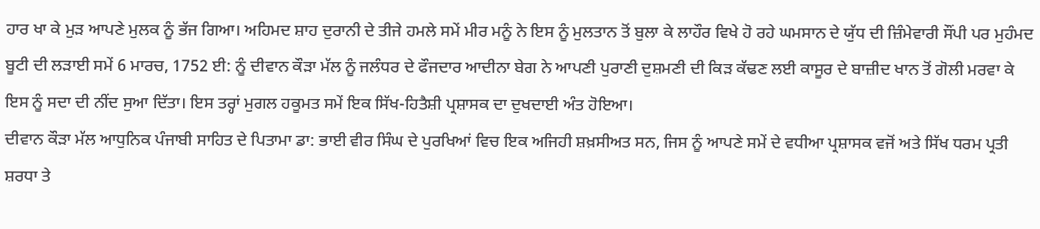ਹਾਰ ਖਾ ਕੇ ਮੁੜ ਆਪਣੇ ਮੁਲਕ ਨੂੰ ਭੱਜ ਗਿਆ। ਅਹਿਮਦ ਸ਼ਾਹ ਦੁਰਾਨੀ ਦੇ ਤੀਜੇ ਹਮਲੇ ਸਮੇਂ ਮੀਰ ਮਨੂੰ ਨੇ ਇਸ ਨੂੰ ਮੁਲਤਾਨ ਤੋਂ ਬੁਲਾ ਕੇ ਲਾਹੌਰ ਵਿਖੇ ਹੋ ਰਹੇ ਘਮਸਾਨ ਦੇ ਯੁੱਧ ਦੀ ਜ਼ਿੰਮੇਵਾਰੀ ਸੌਂਪੀ ਪਰ ਮੁਹੰਮਦ ਬੂਟੀ ਦੀ ਲੜਾਈ ਸਮੇਂ 6 ਮਾਰਚ, 1752 ਈ: ਨੂੰ ਦੀਵਾਨ ਕੌੜਾ ਮੱਲ ਨੂੰ ਜਲੰਧਰ ਦੇ ਫੌਜਦਾਰ ਆਦੀਨਾ ਬੇਗ ਨੇ ਆਪਣੀ ਪੁਰਾਣੀ ਦੁਸ਼ਮਣੀ ਦੀ ਕਿੜ ਕੱਢਣ ਲਈ ਕਾਸੂਰ ਦੇ ਬਾਜ਼ੀਦ ਖਾਨ ਤੋਂ ਗੋਲੀ ਮਰਵਾ ਕੇ ਇਸ ਨੂੰ ਸਦਾ ਦੀ ਨੀਂਦ ਸੁਆ ਦਿੱਤਾ। ਇਸ ਤਰ੍ਹਾਂ ਮੁਗਲ ਹਕੂਮਤ ਸਮੇਂ ਇਕ ਸਿੱਖ-ਹਿਤੈਸ਼ੀ ਪ੍ਰਸ਼ਾਸਕ ਦਾ ਦੁਖਦਾਈ ਅੰਤ ਹੋਇਆ।
ਦੀਵਾਨ ਕੌੜਾ ਮੱਲ ਆਧੁਨਿਕ ਪੰਜਾਬੀ ਸਾਹਿਤ ਦੇ ਪਿਤਾਮਾ ਡਾ: ਭਾਈ ਵੀਰ ਸਿੰਘ ਦੇ ਪੁਰਖਿਆਂ ਵਿਚ ਇਕ ਅਜਿਹੀ ਸ਼ਖ਼ਸੀਅਤ ਸਨ, ਜਿਸ ਨੂੰ ਆਪਣੇ ਸਮੇਂ ਦੇ ਵਧੀਆ ਪ੍ਰਸ਼ਾਸਕ ਵਜੋਂ ਅਤੇ ਸਿੱਖ ਧਰਮ ਪ੍ਰਤੀ ਸ਼ਰਧਾ ਤੇ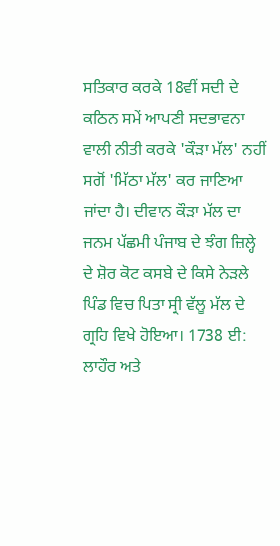ਸਤਿਕਾਰ ਕਰਕੇ 18ਵੀਂ ਸਦੀ ਦੇ ਕਠਿਨ ਸਮੇਂ ਆਪਣੀ ਸਦਭਾਵਨਾ ਵਾਲੀ ਨੀਤੀ ਕਰਕੇ 'ਕੌੜਾ ਮੱਲ' ਨਹੀਂ ਸਗੋਂ 'ਮਿੱਠਾ ਮੱਲ' ਕਰ ਜਾਣਿਆ ਜਾਂਦਾ ਹੈ। ਦੀਵਾਨ ਕੌੜਾ ਮੱਲ ਦਾ ਜਨਮ ਪੱਛਮੀ ਪੰਜਾਬ ਦੇ ਝੰਗ ਜ਼ਿਲ੍ਹੇ ਦੇ ਸ਼ੋਰ ਕੋਟ ਕਸਬੇ ਦੇ ਕਿਸੇ ਨੇੜਲੇ ਪਿੰਡ ਵਿਚ ਪਿਤਾ ਸ੍ਰੀ ਵੱਲੂ ਮੱਲ ਦੇ ਗ੍ਰਹਿ ਵਿਖੇ ਹੋਇਆ। 1738 ਈ: ਲਾਹੌਰ ਅਤੇ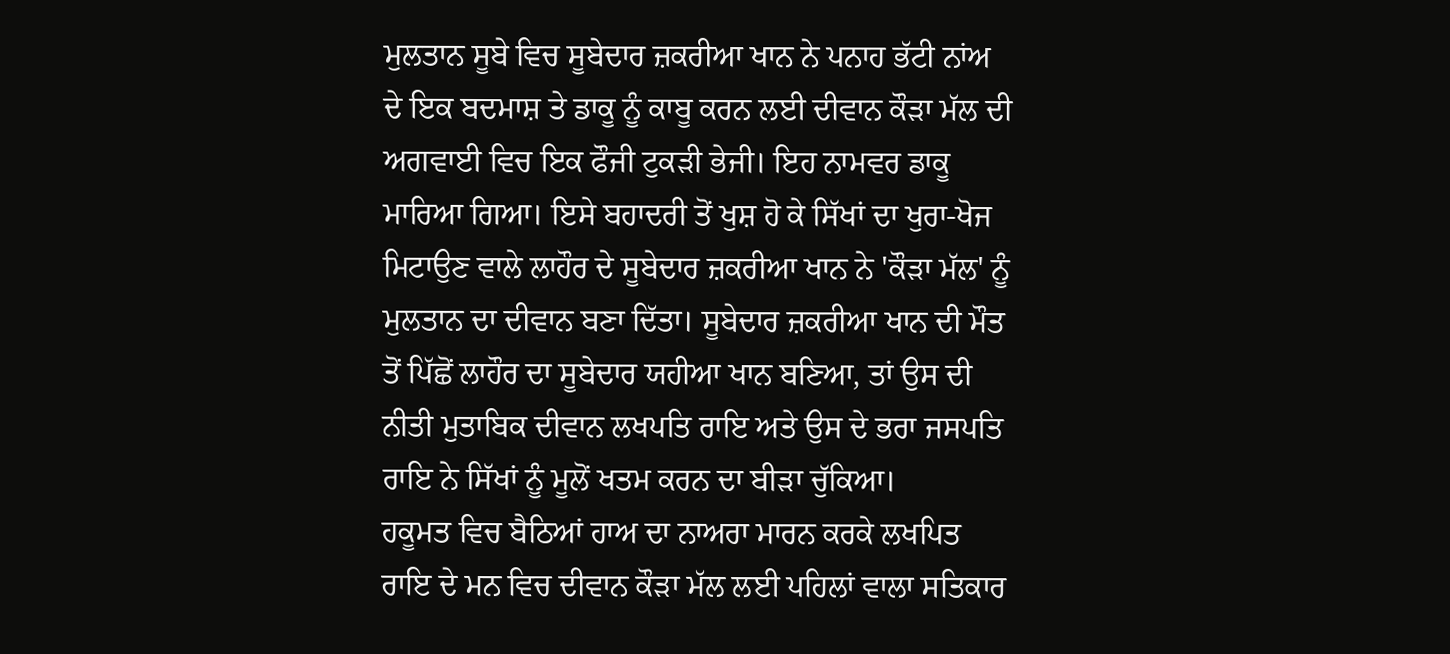ਮੁਲਤਾਨ ਸੂਬੇ ਵਿਚ ਸੂਬੇਦਾਰ ਜ਼ਕਰੀਆ ਖਾਨ ਨੇ ਪਨਾਹ ਭੱਟੀ ਨਾਂਅ ਦੇ ਇਕ ਬਦਮਾਸ਼ ਤੇ ਡਾਕੂ ਨੂੰ ਕਾਬੂ ਕਰਨ ਲਈ ਦੀਵਾਨ ਕੌੜਾ ਮੱਲ ਦੀ ਅਗਵਾਈ ਵਿਚ ਇਕ ਫੌਜੀ ਟੁਕੜੀ ਭੇਜੀ। ਇਹ ਨਾਮਵਰ ਡਾਕੂ ਮਾਰਿਆ ਗਿਆ। ਇਸੇ ਬਹਾਦਰੀ ਤੋਂ ਖੁਸ਼ ਹੋ ਕੇ ਸਿੱਖਾਂ ਦਾ ਖੁਰਾ-ਖੋਜ ਮਿਟਾਉਣ ਵਾਲੇ ਲਾਹੌਰ ਦੇ ਸੂਬੇਦਾਰ ਜ਼ਕਰੀਆ ਖਾਨ ਨੇ 'ਕੌੜਾ ਮੱਲ' ਨੂੰ ਮੁਲਤਾਨ ਦਾ ਦੀਵਾਨ ਬਣਾ ਦਿੱਤਾ। ਸੂਬੇਦਾਰ ਜ਼ਕਰੀਆ ਖਾਨ ਦੀ ਮੌਤ ਤੋਂ ਪਿੱਛੋਂ ਲਾਹੌਰ ਦਾ ਸੂਬੇਦਾਰ ਯਹੀਆ ਖਾਨ ਬਣਿਆ, ਤਾਂ ਉਸ ਦੀ ਨੀਤੀ ਮੁਤਾਬਿਕ ਦੀਵਾਨ ਲਖਪਤਿ ਰਾਇ ਅਤੇ ਉਸ ਦੇ ਭਰਾ ਜਸਪਤਿ ਰਾਇ ਨੇ ਸਿੱਖਾਂ ਨੂੰ ਮੂਲੋਂ ਖਤਮ ਕਰਨ ਦਾ ਬੀੜਾ ਚੁੱਕਿਆ।
ਹਕੂਮਤ ਵਿਚ ਬੈਠਿਆਂ ਹਾਅ ਦਾ ਨਾਅਰਾ ਮਾਰਨ ਕਰਕੇ ਲਖਪਿਤ ਰਾਇ ਦੇ ਮਨ ਵਿਚ ਦੀਵਾਨ ਕੌੜਾ ਮੱਲ ਲਈ ਪਹਿਲਾਂ ਵਾਲਾ ਸਤਿਕਾਰ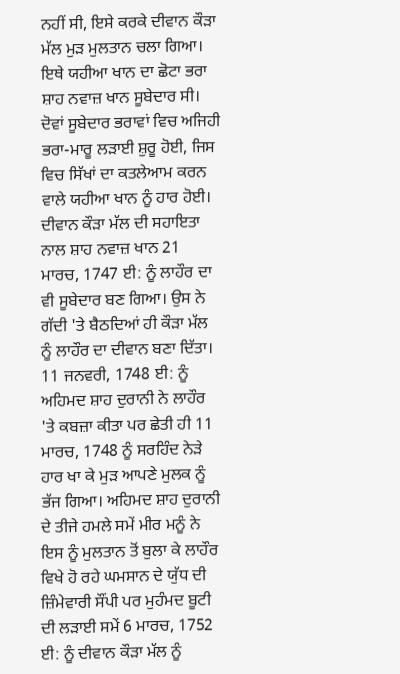ਨਹੀਂ ਸੀ, ਇਸੇ ਕਰਕੇ ਦੀਵਾਨ ਕੌੜਾ ਮੱਲ ਮੁੜ ਮੁਲਤਾਨ ਚਲਾ ਗਿਆ। ਇਥੇ ਯਹੀਆ ਖਾਨ ਦਾ ਛੋਟਾ ਭਰਾ ਸ਼ਾਹ ਨਵਾਜ਼ ਖਾਨ ਸੂਬੇਦਾਰ ਸੀ। ਦੋਵਾਂ ਸੂਬੇਦਾਰ ਭਰਾਵਾਂ ਵਿਚ ਅਜਿਹੀ ਭਰਾ-ਮਾਰੂ ਲੜਾਈ ਸ਼ੁਰੂ ਹੋਈ, ਜਿਸ ਵਿਚ ਸਿੱਖਾਂ ਦਾ ਕਤਲੇਆਮ ਕਰਨ ਵਾਲੇ ਯਹੀਆ ਖਾਨ ਨੂੰ ਹਾਰ ਹੋਈ। ਦੀਵਾਨ ਕੌੜਾ ਮੱਲ ਦੀ ਸਹਾਇਤਾ ਨਾਲ ਸ਼ਾਹ ਨਵਾਜ਼ ਖਾਨ 21 ਮਾਰਚ, 1747 ਈ: ਨੂੰ ਲਾਹੌਰ ਦਾ ਵੀ ਸੂਬੇਦਾਰ ਬਣ ਗਿਆ। ਉਸ ਨੇ ਗੱਦੀ 'ਤੇ ਬੈਠਦਿਆਂ ਹੀ ਕੌੜਾ ਮੱਲ ਨੂੰ ਲਾਹੌਰ ਦਾ ਦੀਵਾਨ ਬਣਾ ਦਿੱਤਾ। 11 ਜਨਵਰੀ, 1748 ਈ: ਨੂੰ ਅਹਿਮਦ ਸ਼ਾਹ ਦੁਰਾਨੀ ਨੇ ਲਾਹੌਰ 'ਤੇ ਕਬਜ਼ਾ ਕੀਤਾ ਪਰ ਛੇਤੀ ਹੀ 11 ਮਾਰਚ, 1748 ਨੂੰ ਸਰਹਿੰਦ ਨੇੜੇ ਹਾਰ ਖਾ ਕੇ ਮੁੜ ਆਪਣੇ ਮੁਲਕ ਨੂੰ ਭੱਜ ਗਿਆ। ਅਹਿਮਦ ਸ਼ਾਹ ਦੁਰਾਨੀ ਦੇ ਤੀਜੇ ਹਮਲੇ ਸਮੇਂ ਮੀਰ ਮਨੂੰ ਨੇ ਇਸ ਨੂੰ ਮੁਲਤਾਨ ਤੋਂ ਬੁਲਾ ਕੇ ਲਾਹੌਰ ਵਿਖੇ ਹੋ ਰਹੇ ਘਮਸਾਨ ਦੇ ਯੁੱਧ ਦੀ ਜ਼ਿੰਮੇਵਾਰੀ ਸੌਂਪੀ ਪਰ ਮੁਹੰਮਦ ਬੂਟੀ ਦੀ ਲੜਾਈ ਸਮੇਂ 6 ਮਾਰਚ, 1752 ਈ: ਨੂੰ ਦੀਵਾਨ ਕੌੜਾ ਮੱਲ ਨੂੰ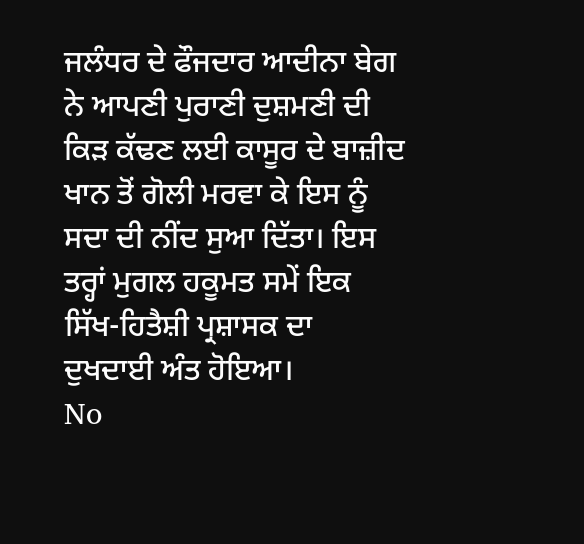ਜਲੰਧਰ ਦੇ ਫੌਜਦਾਰ ਆਦੀਨਾ ਬੇਗ ਨੇ ਆਪਣੀ ਪੁਰਾਣੀ ਦੁਸ਼ਮਣੀ ਦੀ ਕਿੜ ਕੱਢਣ ਲਈ ਕਾਸੂਰ ਦੇ ਬਾਜ਼ੀਦ ਖਾਨ ਤੋਂ ਗੋਲੀ ਮਰਵਾ ਕੇ ਇਸ ਨੂੰ ਸਦਾ ਦੀ ਨੀਂਦ ਸੁਆ ਦਿੱਤਾ। ਇਸ ਤਰ੍ਹਾਂ ਮੁਗਲ ਹਕੂਮਤ ਸਮੇਂ ਇਕ ਸਿੱਖ-ਹਿਤੈਸ਼ੀ ਪ੍ਰਸ਼ਾਸਕ ਦਾ ਦੁਖਦਾਈ ਅੰਤ ਹੋਇਆ।
No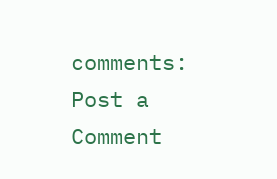comments:
Post a Comment